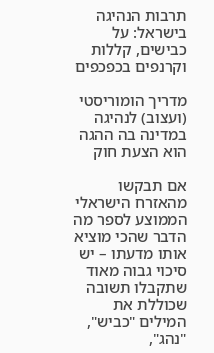תרבות הנהיגה בישראל: על כבישים, קללות וקרנפים בכפכפים

מדריך הומוריסטי (ועצוב) לנהיגה במדינה בה ההגה הוא הצעת חוק

אם תבקשו מהאזרח הישראלי הממוצע לספר מה הדבר שהכי מוציא אותו מדעתו – יש סיכוי גבוה מאוד שתקבלו תשובה שכוללת את המילים "כביש", "נהג",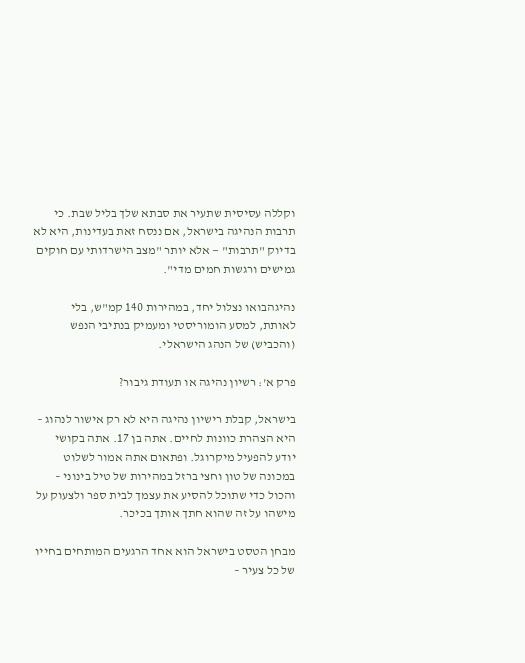וקללה עסיסית שתעיר את סבתא שלך בליל שבת. כי תרבות הנהיגה בישראל, אם ננסח זאת בעדינות, היא לא בדיוק "תרבות" — אלא יותר "מצב הישרדותי עם חוקים גמישים ורגשות חמים מדי".

נהיגהבואו נצלול יחד, במהירות 140 קמ"ש, בלי לאותת, למסע הומוריסטי ומעמיק בנתיבי הנפש (והכביש) של הנהג הישראלי.

פרק א': רשיון נהיגה או תעודת גיבור?

בישראל, קבלת רישיון נהיגה היא לא רק אישור לנהוג – היא הצהרת כוונות לחיים. אתה בן 17. אתה בקושי יודע להפעיל מיקרוגל. ופתאום אתה אמור לשלוט במכונה של טון וחצי ברזל במהירות של טיל בינוני – והכול כדי שתוכל להסיע את עצמך לבית ספר ולצעוק על מישהו על זה שהוא חתך אותך בכיכר.

מבחן הטסט בישראל הוא אחד הרגעים המותחים בחייו של כל צעיר –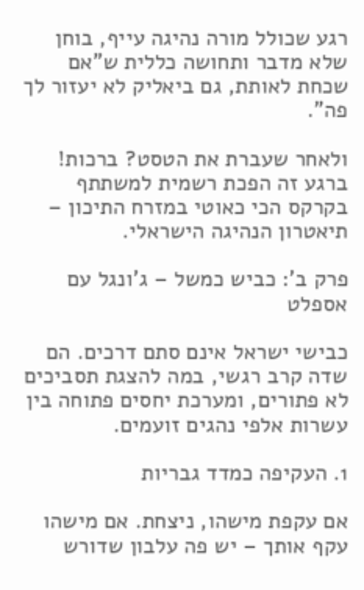רגע שכולל מורה נהיגה עייף, בוחן שלא מדבר ותחושה כללית ש"אם שכחת לאותת, גם ביאליק לא יעזור לך פה".

ולאחר שעברת את הטסט? ברכות! ברגע זה הפכת רשמית למשתתף בקרקס הכי כאוטי במזרח התיכון – תיאטרון הנהיגה הישראלי.

פרק ב': כביש כמשל – ג'ונגל עם אספלט

כבישי ישראל אינם סתם דרכים. הם שדה קרב רגשי, במה להצגת תסביכים לא פתורים, ומערכת יחסים פתוחה בין עשרות אלפי נהגים זועמים.

1. העקיפה כמדד גבריות

אם עקפת מישהו, ניצחת. אם מישהו עקף אותך – יש פה עלבון שדורש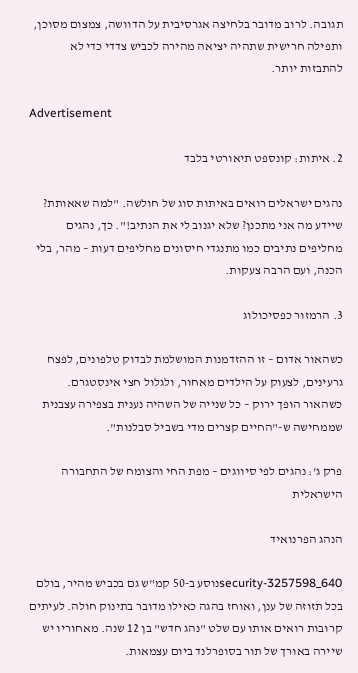תגובה. לרוב מדובר בלחיצה אגרסיבית על הדוושה, צמצום מסוכן, ותפילה חרישית שתהיה יציאה מהירה לכביש צדדי כדי לא להתבזות יותר.

Advertisement

2. איתות: קונספט תיאורטי בלבד

נהגים ישראלים רואים באיתות סוג של חולשה. "למה שאאותת? שיידע מה אני מתכנן? שלא יגנוב לי את הנתיב!". כך, נהגים מחליפים נתיבים כמו מתנגדי חיסונים מחליפים דעות – מהר, בלי הכנה, ועם הרבה צעקות.

3. הרמזור כפסיכולוג

כשהאור אדום – זו ההזדמנות המושלמת לבדוק טלפונים, לפצח גרעינים, לצעוק על הילדים מאחור, ולגלול חצי אינסטגרם.
כשהאור הופך ירוק – כל שנייה של השהיה נענית בצפירה עצבנית שממחישה ש-"החיים קצרים מדי בשביל סבלנות".

פרק ג': נהגים לפי סיווגים – מפת החי והצומח של התחבורה הישראלית

הנהג הפרנואיד

security-3257598_640נוסע ב-50 קמ"ש גם בכביש מהיר, בולם בכל תזוזה של ענן, ואוחז בהגה כאילו מדובר בתינוק חולה. לעיתים קרובות רואים אותו עם שלט "נהג חדש" בן 12 שנה. מאחוריו יש שיירה באורך של תור בסופרלנד ביום עצמאות.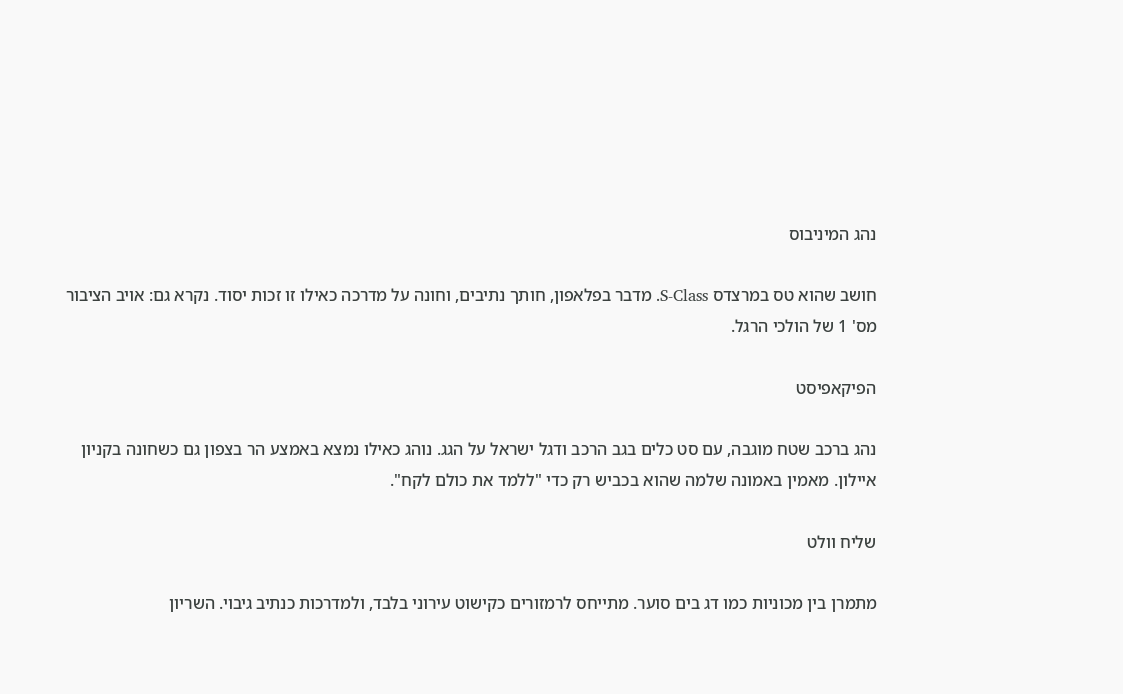נהג המיניבוס

חושב שהוא טס במרצדס S-Class. מדבר בפלאפון, חותך נתיבים, וחונה על מדרכה כאילו זו זכות יסוד. נקרא גם: אויב הציבור מס' 1 של הולכי הרגל.

הפיקאפיסט

נהג ברכב שטח מוגבה, עם סט כלים בגב הרכב ודגל ישראל על הגג. נוהג כאילו נמצא באמצע הר בצפון גם כשחונה בקניון איילון. מאמין באמונה שלמה שהוא בכביש רק כדי "ללמד את כולם לקח".

שליח וולט

מתמרן בין מכוניות כמו דג בים סוער. מתייחס לרמזורים כקישוט עירוני בלבד, ולמדרכות כנתיב גיבוי. השריון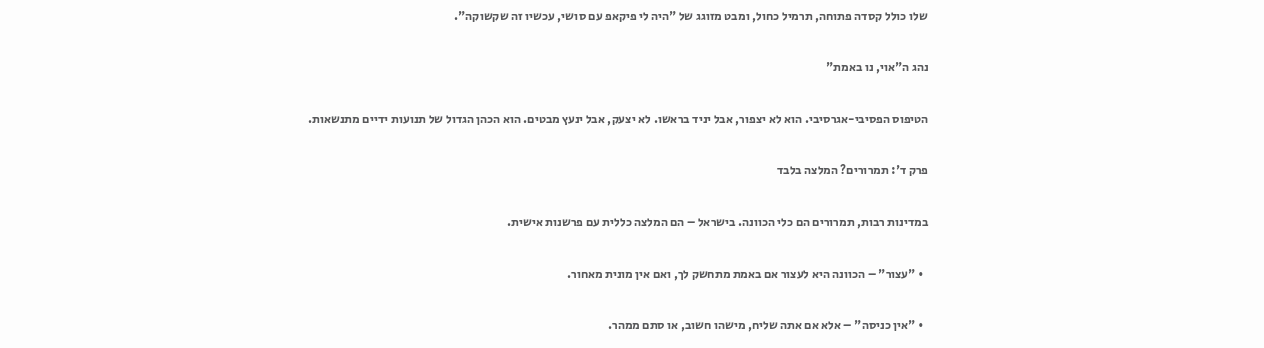שלו כולל קסדה פתוחה, תרמיל כחול, ומבט מזוגג של "היה לי פיקאפ עם סושי, עכשיו זה שקשוקה".

נהג ה"אוי, נו באמת"

הטיפוס הפסיבי-אגרסיבי. הוא לא יצפור, אבל יניד בראשו. לא יצעק, אבל ינעץ מבטים. הוא הכהן הגדול של תנועות ידיים מתנשאות.

פרק ד': תמרורים? המלצה בלבד

במדינות רבות, תמרורים הם כלי הכוונה. בישראל – הם המלצה כללית עם פרשנות אישית.

  • "עצור" – הכוונה היא לעצור אם באמת מתחשק לך, ואם אין מונית מאחור.

  • "אין כניסה" – אלא אם אתה שליח, מישהו חשוב, או סתם ממהר.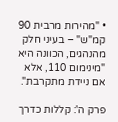• "מהירות מרבית 90 קמ"ש" – בעיני חלק מהנהגים, הכוונה היא "מינימום 110, אלא אם ניידת מתקרבת".

פרק ה': קללות כדרך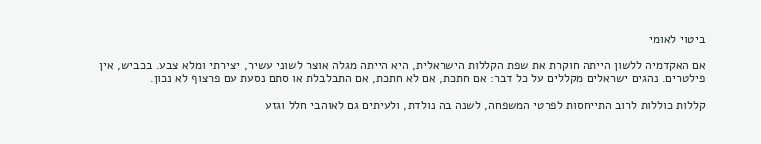ביטוי לאומי

אם האקדמיה ללשון הייתה חוקרת את שפת הקללות הישראלית, היא הייתה מגלה אוצר לשוני עשיר, יצירתי ומלא צבע. בכביש, אין פילטרים. נהגים ישראלים מקללים על כל דבר: אם חתכת, אם לא חתכת, אם התבלבלת או סתם נסעת עם פרצוף לא נכון.

קללות כוללות לרוב התייחסות לפרטי המשפחה, לשנה בה נולדת, ולעיתים גם לאוהבי חלל וגזע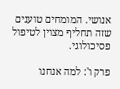אנושי. המומחים טוענים שזה תחליף מצוין לטיפול פסיכולוגי.

פרק ו': למה אנחנו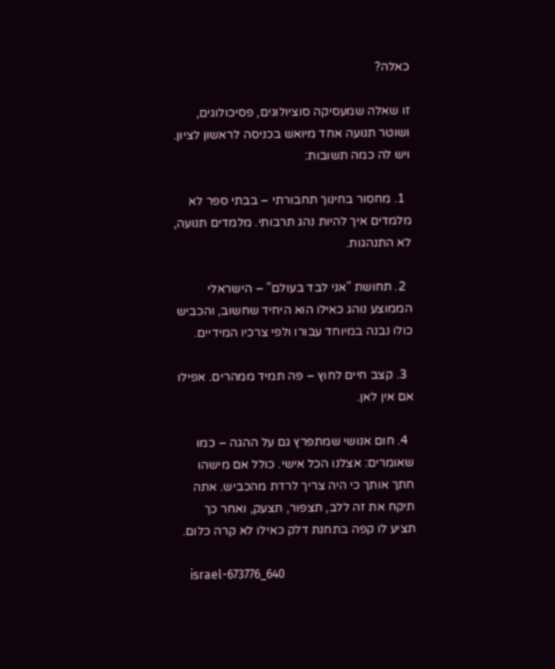כאלה?

זו שאלה שמעסיקה סוציולוגים, פסיכולוגים, ושוטר תנועה אחד מיואש בכניסה לראשון לציון. ויש לה כמה תשובות:

  1. מחסור בחינוך תחבורתי – בבתי ספר לא מלמדים איך להיות נהג תרבותי. מלמדים תנועה, לא התנהגות.

  2. תחושת "אני לבד בעולם" – הישראלי הממוצע נוהג כאילו הוא היחיד שחשוב, והכביש כולו נבנה במיוחד עבורו ולפי צרכיו המידיים.

  3. קצב חיים לחוץ – פה תמיד ממהרים. אפילו אם אין לאן.

  4. חום אנושי שמתפרץ גם על ההגה – כמו שאומרים: אצלנו הכל אישי. כולל אם מישהו חתך אותך כי היה צריך לרדת מהכביש. אתה תיקח את זה ללב, תצפור, תצעק, ואחר כך תציע לו קפה בתחנת דלק כאילו לא קרה כלום.

    israel-673776_640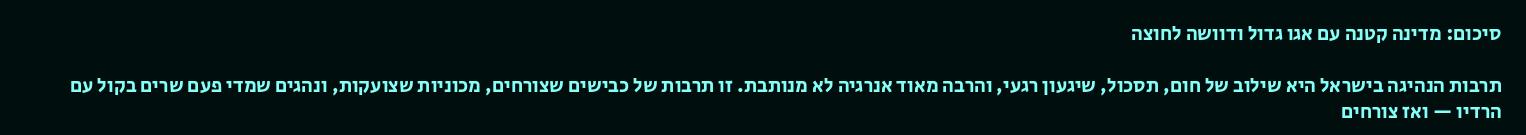סיכום: מדינה קטנה עם אגו גדול ודוושה לחוצה

תרבות הנהיגה בישראל היא שילוב של חום, תסכול, שיגעון רגעי, והרבה מאוד אנרגיה לא מנותבת. זו תרבות של כבישים שצורחים, מכוניות שצועקות, ונהגים שמדי פעם שרים בקול עם הרדיו — ואז צורחים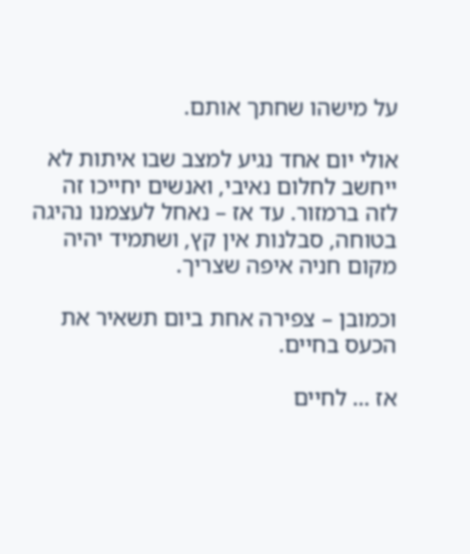על מישהו שחתך אותם.

אולי יום אחד נגיע למצב שבו איתות לא ייחשב לחלום נאיבי, ואנשים יחייכו זה לזה ברמזור. עד אז – נאחל לעצמנו נהיגה בטוחה, סבלנות אין קץ, ושתמיד יהיה מקום חניה איפה שצריך.

וכמובן – צפירה אחת ביום תשאיר את הכעס בחיים.

אז … לחיים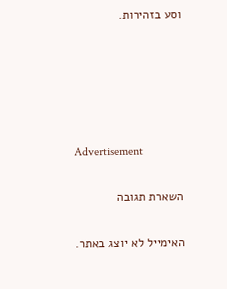וסע בזהירות.





Advertisement

השארת תגובה

האימייל לא יוצג באתר.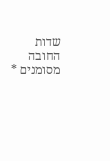שדות החובה מסומנים *